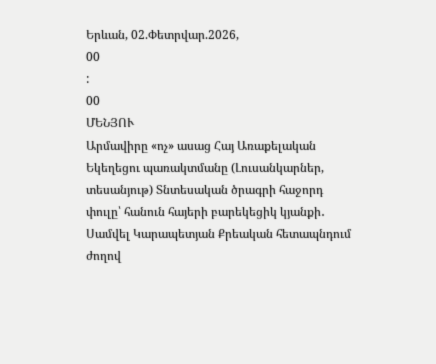Երևան, 02.Փետրվար.2026,
00
:
00
ՄԵՆՅՈՒ
Արմավիրը «ոչ» ասաց Հայ Առաքելական Եկեղեցու պառակտմանը (Լուսանկարներ, տեսանյութ) Տնտեսական ծրագրի հաջորդ փուլը՝ հանուն հայերի բարեկեցիկ կյանքի․ Սամվել Կարապետյան Քրեական հետապնդում ժողով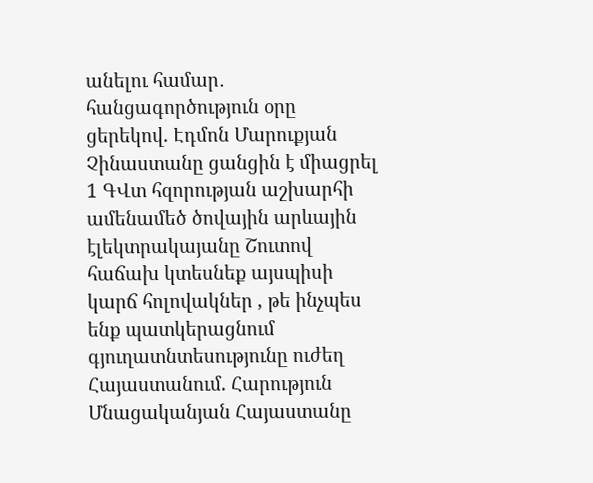անելու համար․ հանցագործություն օրը ցերեկով. Էդմոն Մարուքյան Չինաստանը ցանցին է միացրել 1 ԳՎտ հզորության աշխարհի ամենամեծ ծովային արևային էլեկտրակայանը Շուտով հաճախ կտեսնեք այսպիսի կարճ հոլովակներ , թե ինչպես ենք պատկերացնում գյուղատնտեսությունը ուժեղ Հայաստանում. Հարություն Մնացականյան Հայաստանը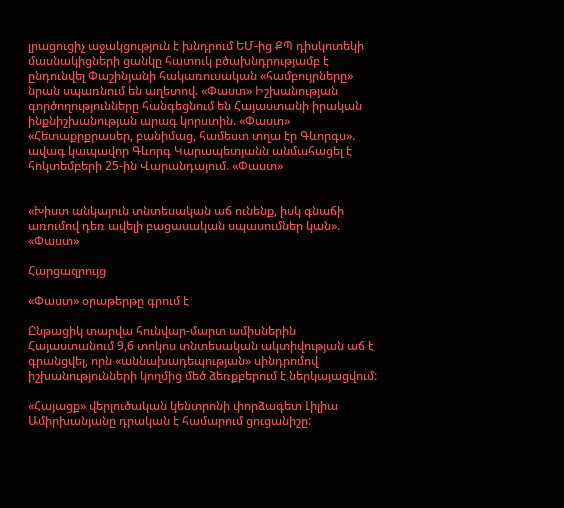լրացուցիչ աջակցություն է խնդրում ԵՄ-ից ՔՊ դիսկոտեկի մասնակիցների ցանկը հատուկ բծախնդրությամբ է ընդունվել Փաշինյանի հակառուսական «համբույրները» նրան սպառնում են աղետով. «Փաստ» Իշխանության գործողությունները հանգեցնում են Հայաստանի իրական ինքնիշխանության արագ կորստին. «Փաստ» «Հետաքրքրասեր, բանիմաց, համեստ տղա էր Գևորգս». ավագ կապավոր Գևորգ Կարապետյանն անմահացել է հոկտեմբերի 25-ին Վարանդայում. «Փաստ»


«Խիստ անկայուն տնտեսական աճ ունենք, իսկ գնաճի առումով դեռ ավելի բացասական սպասումներ կան». «Փաստ»

Հարցազրույց

«Փաստ» օրաթերթը գրում է

Ընթացիկ տարվա հունվար-մարտ ամիսներին Հայաստանում 9,6 տոկոս տնտեսական ակտիվության աճ է գրանցվել, որն «աննախադեպության» սինդրոմով իշխանությունների կողմից մեծ ձեռքբերում է ներկայացվում:

«Հայացք» վերլուծական կենտրոնի փորձագետ Լիլիա Ամիրխանյանը դրական է համարում ցուցանիշը: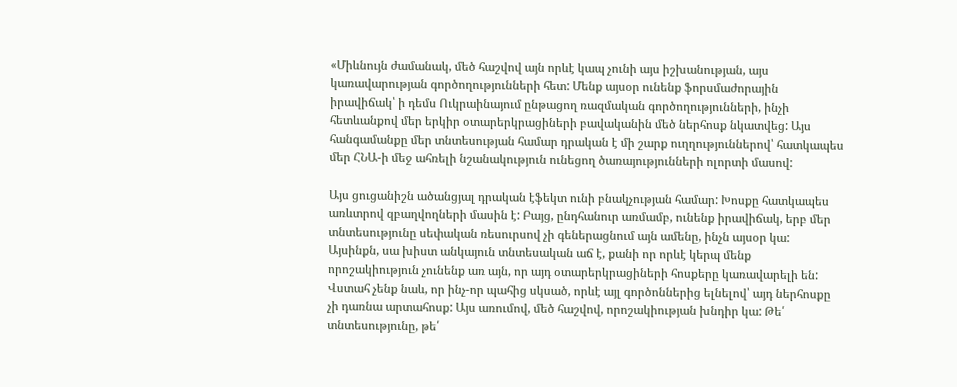«Միևնույն ժամանակ, մեծ հաշվով այն որևէ կապ չունի այս իշխանության, այս կառավարության գործողությունների հետ: Մենք այսօր ունենք ֆորսմաժորային իրավիճակ՝ ի դեմս Ուկրաինայում ընթացող ռազմական գործողությունների, ինչի հետևանքով մեր երկիր օտարերկրացիների բավականին մեծ ներհոսք նկատվեց: Այս հանգամանքը մեր տնտեսության համար դրական է մի շարք ուղղություններով՝ հատկապես մեր ՀՆԱ-ի մեջ ահռելի նշանակություն ունեցող ծառայությունների ոլորտի մասով:

Այս ցուցանիշն ածանցյալ դրական էֆեկտ ունի բնակչության համար: Խոսքը հատկապես առևտրով զբաղվողների մասին է: Բայց, ընդհանուր առմամբ, ունենք իրավիճակ, երբ մեր տնտեսությունը սեփական ռեսուրսով չի գեներացնում այն ամենը, ինչն այսօր կա: Այսինքն, սա խիստ անկայուն տնտեսական աճ է, քանի որ որևէ կերպ մենք որոշակիություն չունենք առ այն, որ այդ օտարերկրացիների հոսքերը կառավարելի են: Վստահ չենք նաև, որ ինչ-որ պահից սկսած, որևէ այլ գործոններից ելնելով՝ այդ ներհոսքը չի դառնա արտահոսք: Այս առումով, մեծ հաշվով, որոշակիության խնդիր կա: Թե՛ տնտեսությունը, թե՛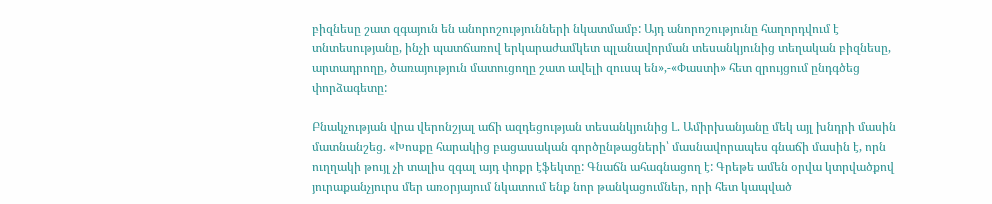բիզնեսը շատ զգայուն են անորոշությունների նկատմամբ: Այդ անորոշությունը հաղորդվում է տնտեսությանը, ինչի պատճառով երկարաժամկետ պլանավորման տեսանկյունից տեղական բիզնեսը, արտադրողը, ծառայություն մատուցողը շատ ավելի զուսպ են»,-«Փաստի» հետ զրույցում ընդգծեց փորձագետը:

Բնակչության վրա վերոնշյալ աճի ազդեցության տեսանկյունից Լ. Ամիրխանյանը մեկ այլ խնդրի մասին մատնանշեց. «Խոսքը հարակից բացասական գործընթացների՝ մասնավորապես գնաճի մասին է, որն ուղղակի թույլ չի տալիս զգալ այդ փոքր էֆեկտը: Գնաճն ահագնացող է: Գրեթե ամեն օրվա կտրվածքով յուրաքանչյուրս մեր առօրյայում նկատում ենք նոր թանկացումներ, որի հետ կապված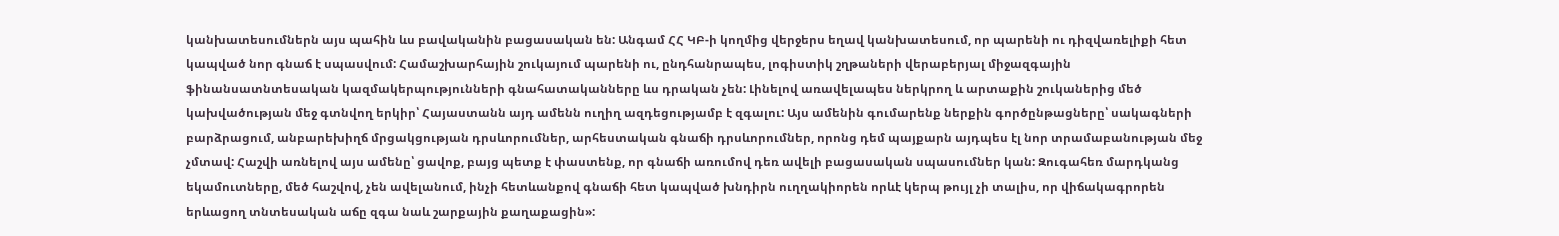կանխատեսումներն այս պահին ևս բավականին բացասական են: Անգամ ՀՀ ԿԲ-ի կողմից վերջերս եղավ կանխատեսում, որ պարենի ու դիզվառելիքի հետ կապված նոր գնաճ է սպասվում: Համաշխարհային շուկայում պարենի ու, ընդհանրապես, լոգիստիկ շղթաների վերաբերյալ միջազգային ֆինանսատնտեսական կազմակերպությունների գնահատականները ևս դրական չեն: Լինելով առավելապես ներկրող և արտաքին շուկաներից մեծ կախվածության մեջ գտնվող երկիր՝ Հայաստանն այդ ամենն ուղիղ ազդեցությամբ է զգալու: Այս ամենին գումարենք ներքին գործընթացները՝ սակագների բարձրացում, անբարեխիղճ մրցակցության դրսևորումներ, արհեստական գնաճի դրսևորումներ, որոնց դեմ պայքարն այդպես էլ նոր տրամաբանության մեջ չմտավ: Հաշվի առնելով այս ամենը՝ ցավոք, բայց պետք է փաստենք, որ գնաճի առումով դեռ ավելի բացասական սպասումներ կան: Զուգահեռ մարդկանց եկամուտները, մեծ հաշվով, չեն ավելանում, ինչի հետևանքով գնաճի հետ կապված խնդիրն ուղղակիորեն որևէ կերպ թույլ չի տալիս, որ վիճակագրորեն երևացող տնտեսական աճը զգա նաև շարքային քաղաքացին»: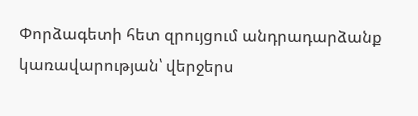Փորձագետի հետ զրույցում անդրադարձանք կառավարության՝ վերջերս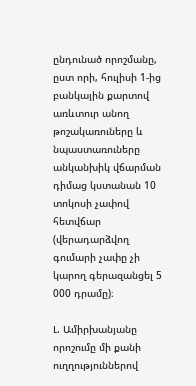ընդունած որոշմանը, ըստ որի, հուլիսի 1-ից բանկային քարտով առևտուր անող թոշակառուները և նպաստառուները անկանխիկ վճարման դիմաց կստանան 10 տոկոսի չափով հետվճար (վերադարձվող գումարի չափը չի կարող գերազանցել 5 000 դրամը)։

Լ. Ամիրխանյանը որոշումը մի քանի ուղղություններով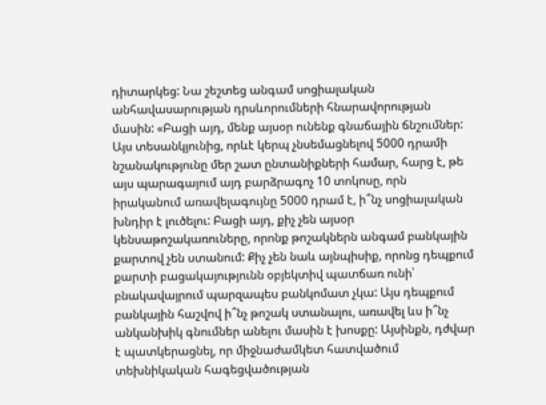դիտարկեց: Նա շեշտեց անգամ սոցիալական անհավասարության դրսևորումների հնարավորության մասին: «Բացի այդ, մենք այսօր ունենք գնաճային ճնշումներ: Այս տեսանկյունից, որևէ կերպ չնսեմացնելով 5000 դրամի նշանակությունը մեր շատ ընտանիքների համար, հարց է, թե այս պարագայում այդ բարձրագոչ 10 տոկոսը, որն իրականում առավելագույնը 5000 դրամ է, ի՞նչ սոցիալական խնդիր է լուծելու: Բացի այդ, քիչ չեն այսօր կենսաթոշակառուները, որոնք թոշակներն անգամ բանկային քարտով չեն ստանում: Քիչ չեն նաև այնպիսիք, որոնց դեպքում քարտի բացակայությունն օբյեկտիվ պատճառ ունի՝ բնակավայրում պարզապես բանկոմատ չկա: Այս դեպքում բանկային հաշվով ի՞նչ թոշակ ստանալու, առավել ևս ի՞նչ անկանխիկ գնումներ անելու մասին է խոսքը: Այսինքն, դժվար է պատկերացնել, որ միջնաժամկետ հատվածում տեխնիկական հագեցվածության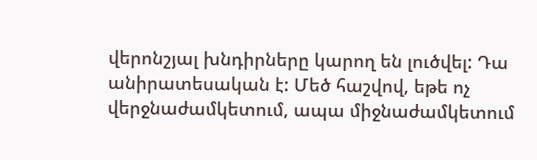վերոնշյալ խնդիրները կարող են լուծվել: Դա անիրատեսական է: Մեծ հաշվով, եթե ոչ վերջնաժամկետում, ապա միջնաժամկետում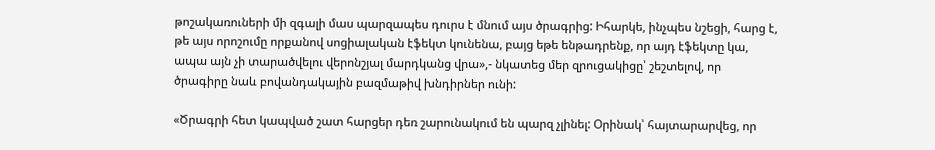թոշակառուների մի զգալի մաս պարզապես դուրս է մնում այս ծրագրից: Իհարկե, ինչպես նշեցի, հարց է, թե այս որոշումը որքանով սոցիալական էֆեկտ կունենա, բայց եթե ենթադրենք, որ այդ էֆեկտը կա, ապա այն չի տարածվելու վերոնշյալ մարդկանց վրա»,- նկատեց մեր զրուցակիցը՝ շեշտելով, որ ծրագիրը նաև բովանդակային բազմաթիվ խնդիրներ ունի:

«Ծրագրի հետ կապված շատ հարցեր դեռ շարունակում են պարզ չլինել: Օրինակ՝ հայտարարվեց, որ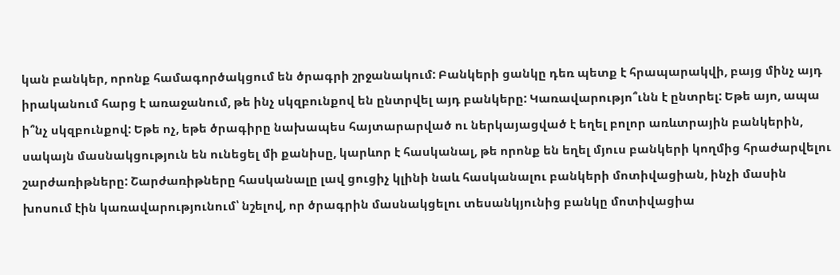կան բանկեր, որոնք համագործակցում են ծրագրի շրջանակում: Բանկերի ցանկը դեռ պետք է հրապարակվի, բայց մինչ այդ իրականում հարց է առաջանում, թե ինչ սկզբունքով են ընտրվել այդ բանկերը: Կառավարությո՞ւնն է ընտրել: Եթե այո, ապա ի՞նչ սկզբունքով: Եթե ոչ, եթե ծրագիրը նախապես հայտարարված ու ներկայացված է եղել բոլոր առևտրային բանկերին, սակայն մասնակցություն են ունեցել մի քանիսը, կարևոր է հասկանալ, թե որոնք են եղել մյուս բանկերի կողմից հրաժարվելու շարժառիթները: Շարժառիթները հասկանալը լավ ցուցիչ կլինի նաև հասկանալու բանկերի մոտիվացիան, ինչի մասին խոսում էին կառավարությունում՝ նշելով, որ ծրագրին մասնակցելու տեսանկյունից բանկը մոտիվացիա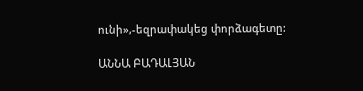ունի»,-եզրափակեց փորձագետը:

ԱՆՆԱ ԲԱԴԱԼՅԱՆ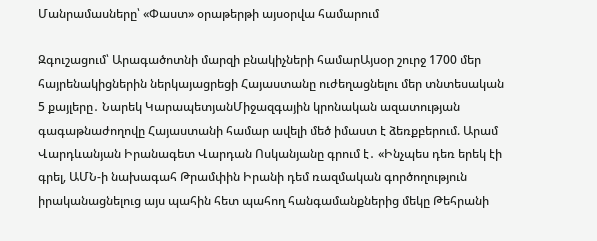Մանրամասները՝ «Փաստ» օրաթերթի այսօրվա համարում

Զգուշացում՝ Արագածոտնի մարզի բնակիչների համարԱյսօր շուրջ 1700 մեր հայրենակիցներին ներկայացրեցի Հայաստանը ուժեղացնելու մեր տնտեսական 5 քայլերը․ Նարեկ ԿարապետյանՄիջազգային կրոնական ազատության գագաթնաժողովը Հայաստանի համար ավելի մեծ իմաստ է ձեռքբերում. Արամ Վարդևանյան Իրանագետ Վարդան Ոսկանյանը գրում է․ «Ինչպես դեռ երեկ էի գրել, ԱՄՆ-ի նախագահ Թրամփին Իրանի դեմ ռազմական գործողություն իրականացնելուց այս պահին հետ պահող հանգամանքներից մեկը Թեհրանի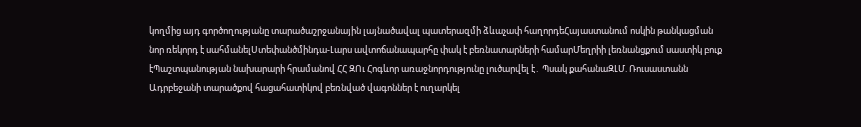կողմից այդ գործողությանը տարածաշրջանային լայնածավալ պատերազմի ձևաչափ հաղորդեՀայաստանում ոսկին թանկացման նոր ռեկորդ է սահմանելՍտեփանծմինդա-Լարս ավտոճանապարհը փակ է բեռնատարների համարՄեղրիի լեռնանցքում սաստիկ բուք էՊաշտպանության նախարարի հրամանով ՀՀ ԶՈւ Հոգևոր առաջնորդությունը լուծարվել է․ Պսակ քահանաԶԼՄ. Ռուսաստանն Ադրբեջանի տարածքով հացահատիկով բեռնված վագոններ է ուղարկել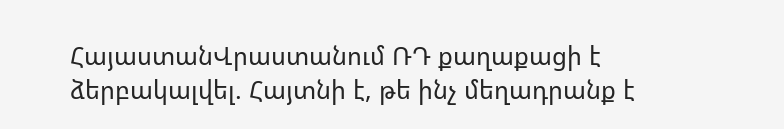ՀայաստանՎրաստանում ՌԴ քաղաքացի է ձերբակալվել. Հայտնի է, թե ինչ մեղադրանք է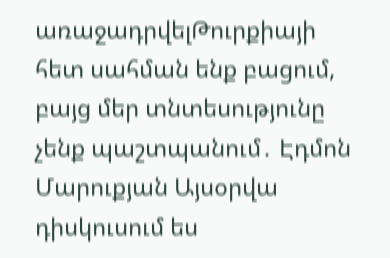առաջադրվելԹուրքիայի հետ սահման ենք բացում, բայց մեր տնտեսությունը չենք պաշտպանում․ Էդմոն Մարուքյան Այսօրվա դիսկուսում ես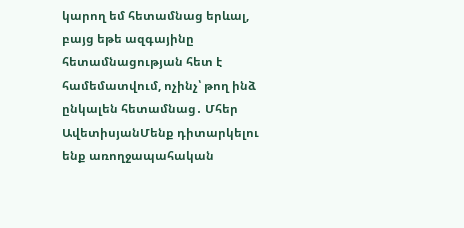կարող եմ հետամնաց երևալ, բայց եթե ազգայինը հետամնացության հետ է համեմատվում, ոչինչ՝ թող ինձ ընկալեն հետամնաց․ Մհեր ԱվետիսյանՄենք դիտարկելու ենք առողջապահական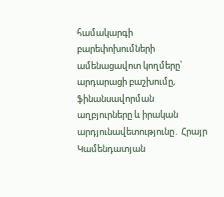համակարգի բարեփոխումների ամենացավոտ կողմերը՝ արդարացի բաշխումը, ֆինանսավորման աղբյուրները և իրական արդյունավետությունը․ Հրայր Կամենդատյան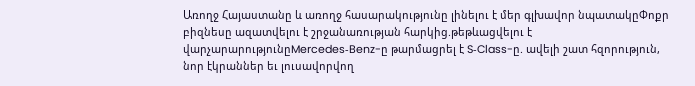Առողջ Հայաստանը և առողջ հասարակությունը լինելու է մեր գլխավոր նպատակըՓոքր բիզնեսը ազատվելու է շրջանառության հարկից.թեթևացվելու է վարչարարությունըMercedes‑Benz-ը թարմացրել է S‑Class-ը. ավելի շատ հզորություն, նոր էկրաններ եւ լուսավորվող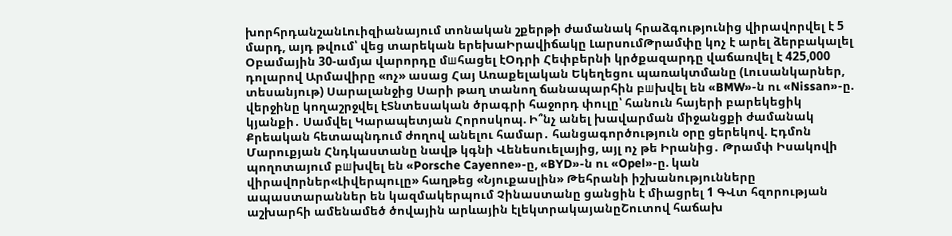խորհրդանշանԼուիզիանայում տոնական շքերթի ժամանակ հրաձգությունից վիրավորվել է 5 մարդ, այդ թվում՝ վեց տարեկան երեխաԻրավիճակը ԼարսումԹրամփը կոչ է արել ձերբակալել Օբամային 30-ամյա վարորդը մшհացել էՕդրի Հեփբերնի կրծքազարդը վաճառվել է 425,000 դոլարով Արմավիրը «ոչ» ասաց Հայ Առաքելական Եկեղեցու պառակտմանը (Լուսանկարներ, տեսանյութ) Սարալանջից Սարի թաղ տանող ճանապարհին բшխվել են «BMW»-ն ու «Nissan»-ը. վերջինը կողաշրջվել էՏնտեսական ծրագրի հաջորդ փուլը՝ հանուն հայերի բարեկեցիկ կյանքի․ Սամվել Կարապետյան Հորոսկոպ. Ի՞նչ անել խավարման միջանցքի ժամանակ Քրեական հետապնդում ժողով անելու համար․ հանցագործություն օրը ցերեկով. Էդմոն Մարուքյան Հնդկաստանը նավթ կգնի Վենեսուելայից, այլ ոչ թե Իրանից․ Թրամփ Իսակովի պողոտայում բшխվել են «Porsche Cayenne»-ը, «BYD»-ն ու «Opel»-ը. կան վիրավnրներ«Լիվերպուլը» հաղթեց «Նյուքասլին» Թեհրանի իշխանությունները ապաստարաններ են կազմակերպում Չինաստանը ցանցին է միացրել 1 ԳՎտ հզորության աշխարհի ամենամեծ ծովային արևային էլեկտրակայանըՇուտով հաճախ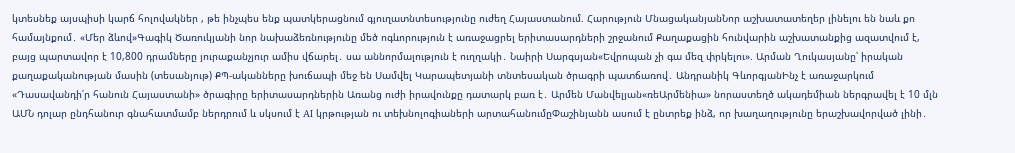կտեսնեք այսպիսի կարճ հոլովակներ , թե ինչպես ենք պատկերացնում գյուղատնտեսությունը ուժեղ Հայաստանում. Հարություն ՄնացականյանՆոր աշխատատեղեր լինելու են նաև քո համայնքում․ «Մեր ձևով»Գագիկ Ծառուկյանի նոր նախաձեռնությունը մեծ ոգևորություն է առաջացրել երիտասարդների շրջանում Քաղաքացին հունվարին աշխատանքից ազատվում է, բայց պարտավոր է 10,800 դրամները յուրաքանչյուր ամիս վճարել․ սա աննորմալություն է ուղղակի․ Նաիրի Սարգսյան«Եվրոպան չի գա մեզ փրկելու». Արման Ղուկասյանը՝ իրական քաղաքականության մասին (տեսանյութ) ՔՊ-ականները խուճապի մեջ են Սամվել Կարապետյանի տնտեսական ծրագրի պատճառով․ Անդրանիկ ԳևորգյանԻնչ է առաջարկում «Դասավանդի՛ր հանուն Հայաստանի» ծրագիրը երիտասարդներին Առանց ուժի իրավունքը դատարկ բառ է․ Արմեն Մանվելյան«ռեԱրմենիա» նորաստեղծ ակադեմիան ներգրավել է 10 մլն ԱՄՆ դոլար ընդհանուր գնահատմամբ ներդրում և սկսում է AI կրթության ու տեխնոլոգիաների արտահանումըՓաշինյանն ասում է ընտրեք ինձ, որ խաղաղությունը երաշխավորված լինի․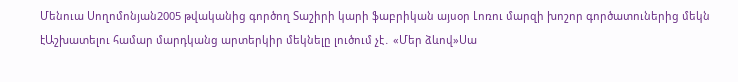Մենուա Սողոմոնյան2005 թվականից գործող Տաշիրի կարի ֆաբրիկան այսօր Լոռու մարզի խոշոր գործատուներից մեկն էԱշխատելու համար մարդկանց արտերկիր մեկնելը լուծում չէ․ «Մեր ձևով»Սա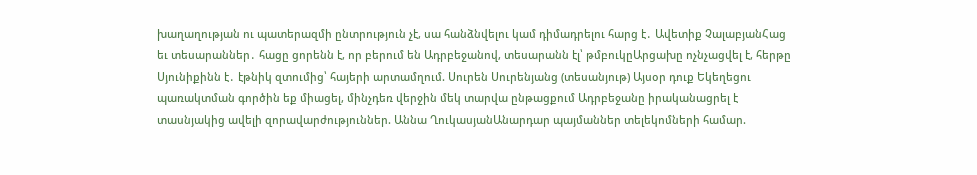խաղաղության ու պատերազմի ընտրություն չէ, սա հանձնվելու կամ դիմադրելու հարց է․ Ավետիք ՉալաբյանՀաց եւ տեսարաններ․ հացը ցորենն է, որ բերում են Ադրբեջանով, տեսարանն էլ՝ թմբուկըԱրցախը ոչնչացվել է, հերթը Սյունիքինն է․ էթնիկ զտումից՝ հայերի արտամղում. Սուրեն Սուրենյանց (տեսանյութ) Այսօր դուք Եկեղեցու պառակտման գործին եք միացել, մինչդեռ վերջին մեկ տարվա ընթացքում Ադրբեջանը իրականացրել է տասնյակից ավելի զորավարժություններ. Աննա ՂուկասյանԱնարդար պայմաններ տելեկոմների համար.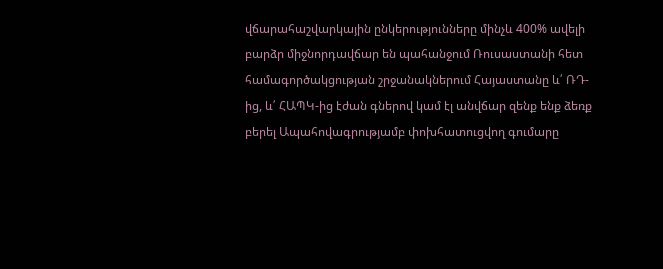վճարահաշվարկային ընկերությունները մինչև 400% ավելի բարձր միջնորդավճար են պահանջում Ռուսաստանի հետ համագործակցության շրջանակներում Հայաստանը և՛ ՌԴ-ից, և՛ ՀԱՊԿ-ից էժան գներով կամ էլ անվճար զենք ենք ձեռք բերել Ապահովագրությամբ փոխհատուցվող գումարը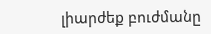լիարժեք բուժմանը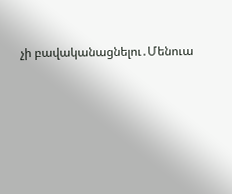չի բավականացնելու․Մենուա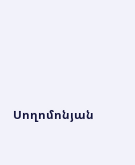Սողոմոնյան